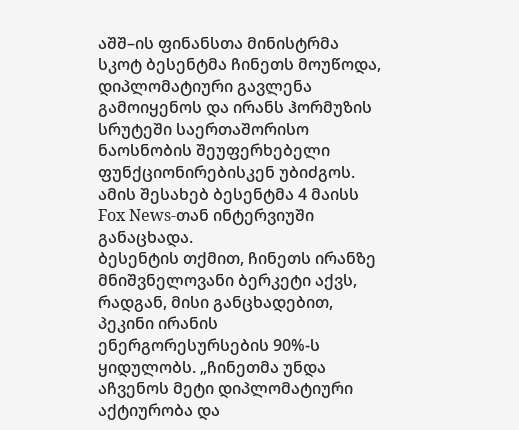აშშ–ის ფინანსთა მინისტრმა სკოტ ბესენტმა ჩინეთს მოუწოდა, დიპლომატიური გავლენა გამოიყენოს და ირანს ჰორმუზის სრუტეში საერთაშორისო ნაოსნობის შეუფერხებელი ფუნქციონირებისკენ უბიძგოს. ამის შესახებ ბესენტმა 4 მაისს Fox News-თან ინტერვიუში განაცხადა.
ბესენტის თქმით, ჩინეთს ირანზე მნიშვნელოვანი ბერკეტი აქვს, რადგან, მისი განცხადებით, პეკინი ირანის ენერგორესურსების 90%-ს ყიდულობს. „ჩინეთმა უნდა აჩვენოს მეტი დიპლომატიური აქტიურობა და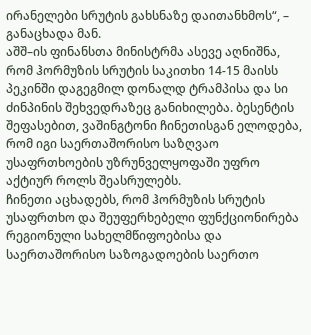ირანელები სრუტის გახსნაზე დაითანხმოს“, – განაცხადა მან.
აშშ–ის ფინანსთა მინისტრმა ასევე აღნიშნა, რომ ჰორმუზის სრუტის საკითხი 14-15 მაისს პეკინში დაგეგმილ დონალდ ტრამპისა და სი ძინპინის შეხვედრაზეც განიხილება. ბესენტის შეფასებით, ვაშინგტონი ჩინეთისგან ელოდება, რომ იგი საერთაშორისო საზღვაო უსაფრთხოების უზრუნველყოფაში უფრო აქტიურ როლს შეასრულებს.
ჩინეთი აცხადებს, რომ ჰორმუზის სრუტის უსაფრთხო და შეუფერხებელი ფუნქციონირება რეგიონული სახელმწიფოებისა და საერთაშორისო საზოგადოების საერთო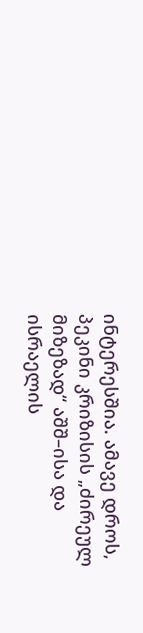ინტერესშია. ამავე დროს, პეკინი კრიზისის „ძირეულ მიზეზად“ აშშ–ისა და ისრაელის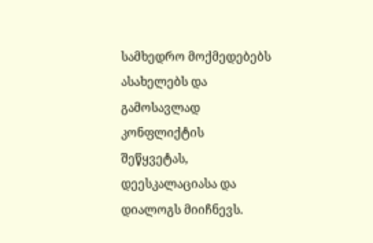სამხედრო მოქმედებებს ასახელებს და გამოსავლად კონფლიქტის შეწყვეტას, დეესკალაციასა და დიალოგს მიიჩნევს.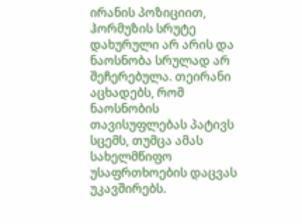ირანის პოზიციით, ჰორმუზის სრუტე დახურული არ არის და ნაოსნობა სრულად არ შეჩერებულა. თეირანი აცხადებს, რომ ნაოსნობის თავისუფლებას პატივს სცემს, თუმცა ამას სახელმწიფო უსაფრთხოების დაცვას უკავშირებს.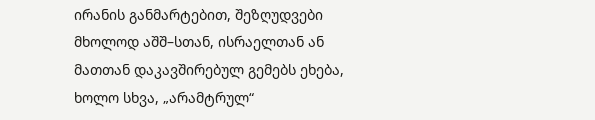ირანის განმარტებით, შეზღუდვები მხოლოდ აშშ–სთან, ისრაელთან ან მათთან დაკავშირებულ გემებს ეხება, ხოლო სხვა, „არამტრულ“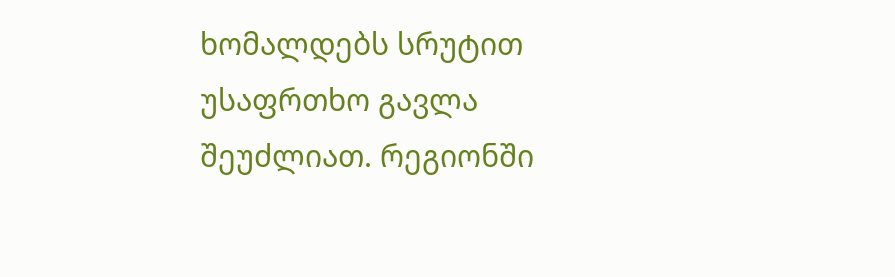ხომალდებს სრუტით უსაფრთხო გავლა შეუძლიათ. რეგიონში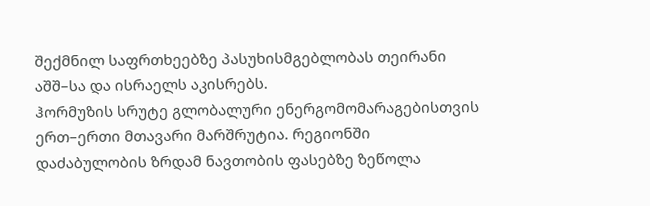შექმნილ საფრთხეებზე პასუხისმგებლობას თეირანი აშშ–სა და ისრაელს აკისრებს.
ჰორმუზის სრუტე გლობალური ენერგომომარაგებისთვის ერთ–ერთი მთავარი მარშრუტია. რეგიონში დაძაბულობის ზრდამ ნავთობის ფასებზე ზეწოლა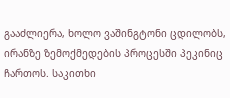გააძლიერა, ხოლო ვაშინგტონი ცდილობს, ირანზე ზემოქმედების პროცესში პეკინიც ჩართოს. საკითხი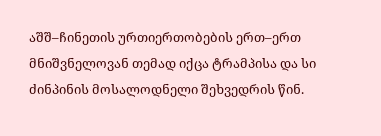აშშ–ჩინეთის ურთიერთობების ერთ–ერთ მნიშვნელოვან თემად იქცა ტრამპისა და სი ძინპინის მოსალოდნელი შეხვედრის წინ.